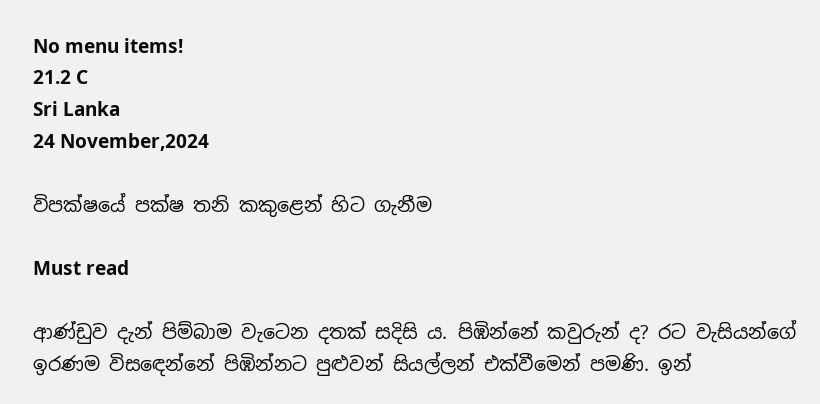No menu items!
21.2 C
Sri Lanka
24 November,2024

විපක්ෂයේ පක්ෂ තනි කකුළෙන් හිට ගැනීම

Must read

ආණ්ඩුව දැන් පිම්බාම වැටෙන දතක් සදිසි ය. පිඹින්නේ කවුරුන් ද? රට වැසියන්ගේ ඉරණම විසඳෙන්නේ පිඹින්නට පුළුවන් සියල්ලන් එක්වීමෙන් පමණි. ඉන්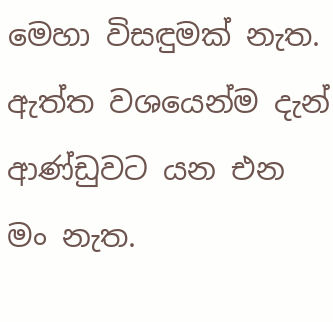මෙහා විසඳුමක් නැත.
ඇත්ත වශයෙන්ම දැන් ආණ්ඩුවට යන එන මං නැත.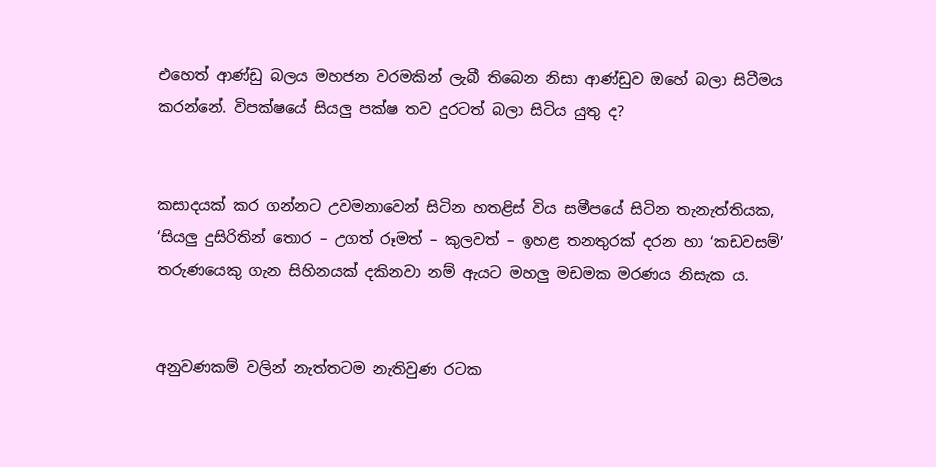එහෙත් ආණ්ඩු බලය මහජන වරමකින් ලැබී තිබෙන නිසා ආණ්ඩුව ඔහේ බලා සිටීමය කරන්නේ. විපක්ෂයේ සියලු පක්ෂ තව දුරටත් බලා සිටිය යුතු ද?


කසාදයක් කර ගන්නට උවමනාවෙන් සිටින හතළිස් විය සමීපයේ සිටින තැනැත්තියක, ‘සියලු දුසිරිතින් තොර – උගත් රූමත් – කුලවත් – ඉහළ තනතුරක් දරන හා ‘කඩවසම්’ තරුණයෙකු ගැන සිහිනයක් දකිනවා නම් ඇයට මහලු මඩමක මරණය නිසැක ය.


අනුවණකම් වලින් නැත්තටම නැතිවුණ රටක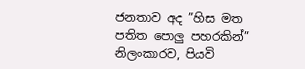ජනතාව අද ”හිස මත පතිත පොලු පහරකින්” නිලංකාරව, පියවි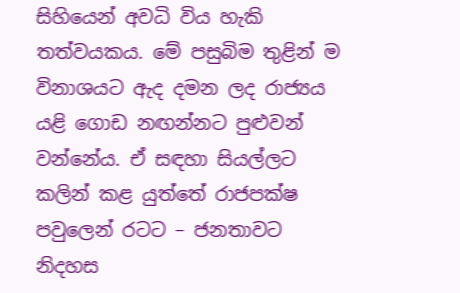සිහියෙන් අවධි විය හැකි තත්වයකය. මේ පසුබිම තුළින් ම විනාශයට ඇද දමන ලද රාජ්‍යය යළි ගොඩ නඟන්නට පුළුවන් වන්නේය. ඒ සඳහා සියල්ලට කලින් කළ යුත්තේ රාජපක්ෂ පවුලෙන් රටට – ජනතාවට නිදහස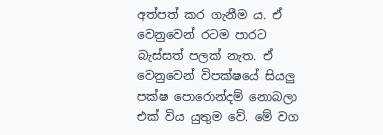අත්පත් කර ගැනීම ය. ඒ වෙනුවෙන් රටම පාරට බැස්සත් පලක් නැත. ඒ වෙනුවෙන් විපක්ෂයේ සියලු පක්ෂ පොරොන්දම් නොබලා එක් විය යුතුම වේ. මේ වග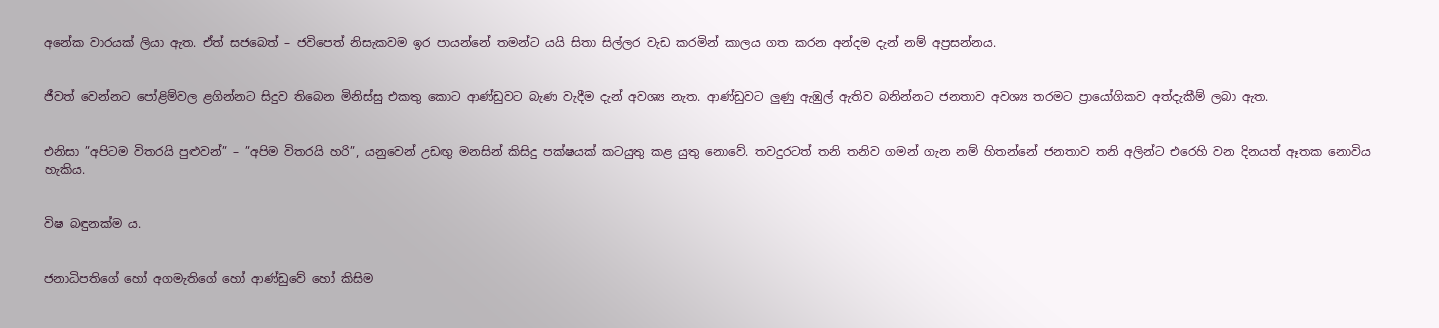අනේක වාරයක් ලියා ඇත. ඒත් සජබෙත් – ජවිපෙත් නිසැකවම ඉර පායන්නේ තමන්ට යයි සිතා සිල්ලර වැඩ කරමින් කාලය ගත කරන අන්දම දැන් නම් අප්‍රසන්නය.


ජීවත් වෙන්නට පෝළිම්වල ළගින්නට සිදුව තිබෙන මිනිස්සු එකතු කොට ආණ්ඩුවට බැණ වැදීම දැන් අවශ්‍ය නැත. ආණ්ඩුවට ලුණු ඇඹුල් ඇතිව බනින්නට ජනතාව අවශ්‍ය තරමට ප්‍රායෝගිකව අත්දැකීම් ලබා ඇත.


එනිසා ”අපිටම විතරයි පුළුවන්” – ”අපිම විතරයි හරි”, යනුවෙන් උඩඟු මනසින් කිසිදු පක්ෂයක් කටයුතු කළ යුතු නොවේ. තවදුරටත් තනි තනිව ගමන් ගැන නම් හිතන්නේ ජනතාව තනි අලින්ට එරෙහි වන දිනයත් ඈතක නොවිය හැකිය.


විෂ බඳුනක්ම ය.


ජනාධිපතිගේ හෝ අගමැතිගේ හෝ ආණ්ඩුවේ හෝ කිසිම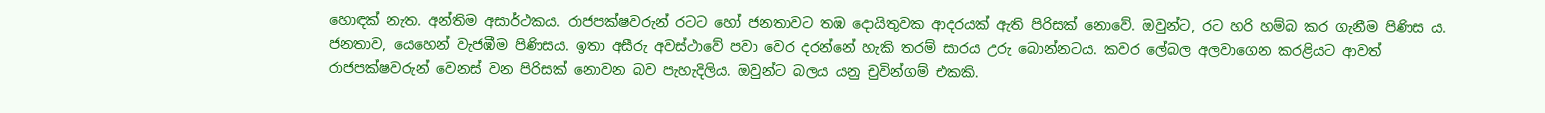හොඳක් නැත. අන්තිම අසාර්ථකය. රාජපක්ෂවරුන් රටට හෝ ජනතාවට තඹ දොයිතුවක ආදරයක් ඇති පිරිසක් නොවේ. ඔවුන්ට, රට හරි හම්බ කර ගැනීම පිණිස ය. ජනතාව, යෙහෙන් වැජඹීම පිණිසය. ඉතා අසීරු අවස්ථාවේ පවා වෙර දරන්නේ හැකි තරම් සාරය උරු බොන්නටය. කවර ලේබල අලවාගෙන කරළියට ආවත් රාජපක්ෂවරුන් වෙනස් වන පිරිසක් නොවන බව පැහැදිලිය. ඔවුන්ට බලය යනු චුවින්ගම් එකකි.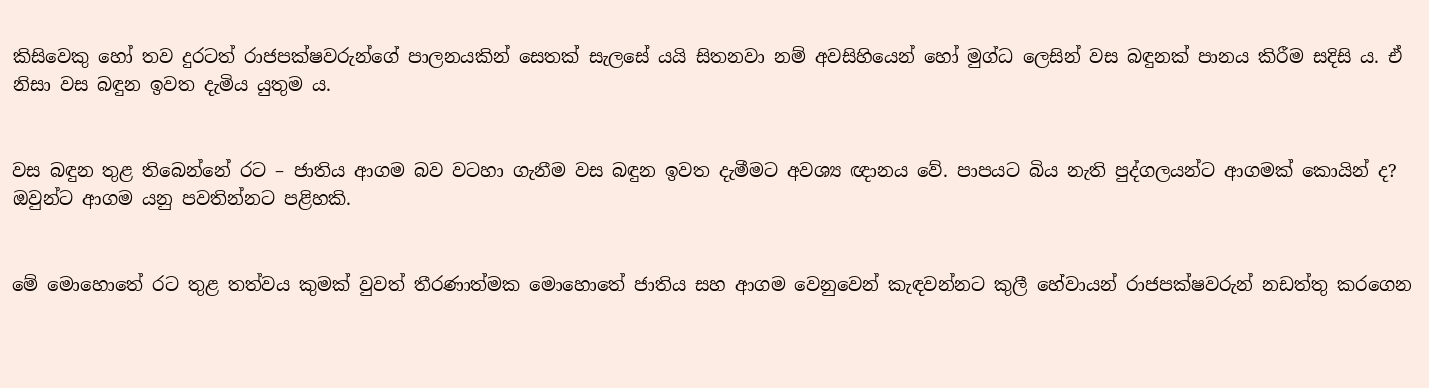කිසිවෙකු හෝ තව දුරටත් රාජපක්ෂවරුන්ගේ පාලනයකින් සෙතක් සැලසේ යයි සිතනවා නම් අවසිහියෙන් හෝ මුග්ධ ලෙසින් වස බඳුනක් පානය කිරීම සදිසි ය. ඒ නිසා වස බඳුන ඉවත දැමිය යුතුම ය.


වස බඳුන තුළ තිබෙන්නේ රට – ජාතිය ආගම බව වටහා ගැනීම වස බඳුන ඉවත දැමීමට අවශ්‍ය ඥානය වේ. පාපයට බිය නැති පුද්ගලයන්ට ආගමක් කොයින් ද? ඔවුන්ට ආගම යනු පවතින්නට පළිහකි.


මේ මොහොතේ රට තුළ තත්වය කුමක් වුවත් තීරණාත්මක මොහොතේ ජාතිය සහ ආගම වෙනුවෙන් කැඳවන්නට කුලී හේවායන් රාජපක්ෂවරුන් නඩත්තු කරගෙන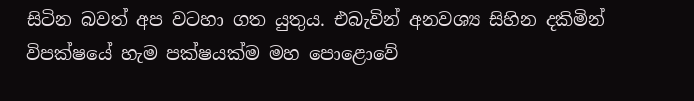සිටින බවත් අප වටහා ගත යුතුය. එබැවින් අනවශ්‍ය සිහින දකිමින් විපක්ෂයේ හැම පක්ෂයක්ම මහ පොළොවේ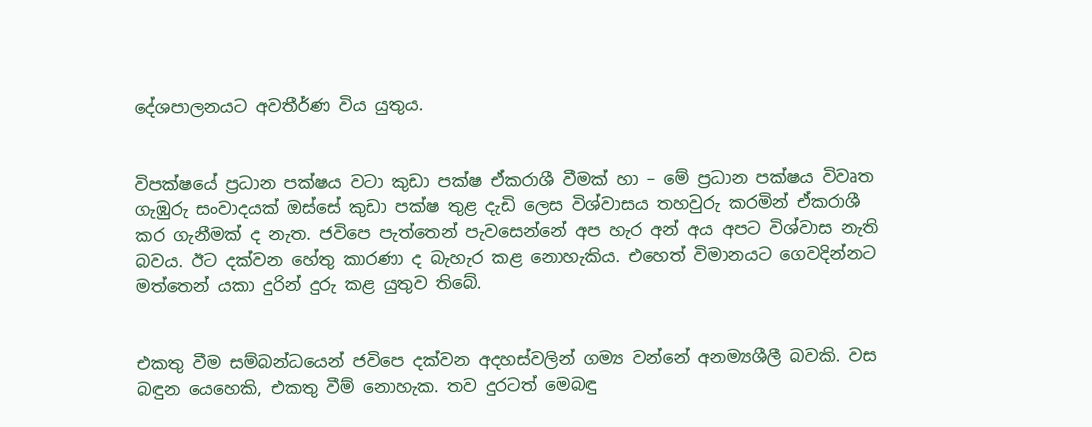දේශපාලනයට අවතීර්ණ විය යුතුය.


විපක්ෂයේ ප්‍රධාන පක්ෂය වටා කුඩා පක්ෂ ඒකරාශී වීමක් හා – මේ ප්‍රධාන පක්ෂය විවෘත ගැඹුරු සංවාදයක් ඔස්සේ කුඩා පක්ෂ තුළ දැඩි ලෙස විශ්වාසය තහවුරු කරමින් ඒකරාශී කර ගැනීමක් ද නැත. ජවිපෙ පැත්තෙන් පැවසෙන්නේ අප හැර අන් අය අපට විශ්වාස නැති බවය. ඊට දක්වන හේතු කාරණා ද බැහැර කළ නොහැකිය. එහෙත් විමානයට ගෙවදින්නට මත්තෙන් යකා දුරින් දුරු කළ යුතුව තිබේ.


එකතු වීම සම්බන්ධයෙන් ජවිපෙ දක්වන අදහස්වලින් ගම්‍ය වන්නේ අනම්‍යශීලී බවකි. වස බඳුන යෙහෙකි, එකතු වීම් නොහැක. තව දුරටත් මෙබඳු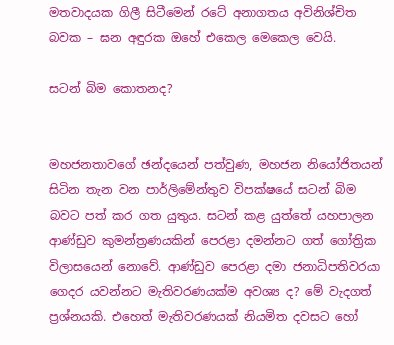මතවාදයක ගිලී සිටීමෙන් රටේ අනාගතය අවිනිශ්චිත බවක – ඝන අඳුරක ඔහේ එකෙල මෙකෙල වෙයි.

සටන් බිම කොතනද?


මහජනතාවගේ ඡන්දයෙන් පත්වුණ, මහජන නියෝජිතයන් සිටින තැන වන පාර්ලිමේන්තුව විපක්ෂයේ සටන් බිම බවට පත් කර ගත යුතුය. සටන් කළ යුත්තේ යහපාලන ආණ්ඩුව කුමන්ත්‍රණයකින් පෙරළා දමන්නට ගත් ගෝත්‍රික විලාසයෙන් නොවේ. ආණ්ඩුව පෙරළා දමා ජනාධිපතිවරයා ගෙදර යවන්නට මැතිවරණයක්ම අවශ්‍ය ද? මේ වැදගත් ප්‍රශ්නයකි. එහෙත් මැතිවරණයක් නියමිත දවසට හෝ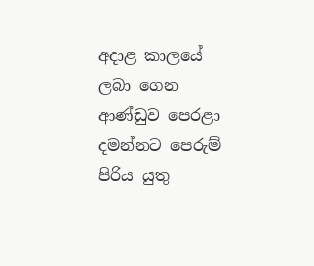අදාළ කාලයේ ලබා ගෙන ආණ්ඩුව පෙරළා දමන්නට පෙරුම් පිරිය යුතු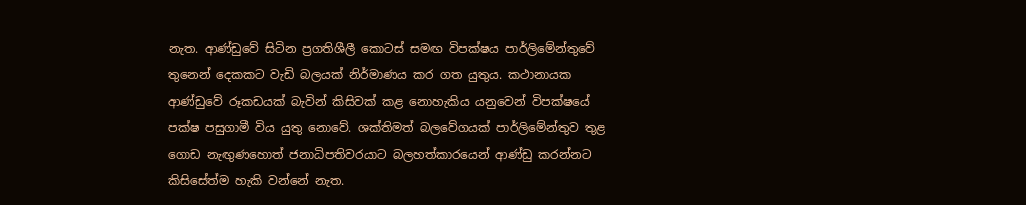නැත. ආණ්ඩුවේ සිටින ප්‍රගතිශීලී කොටස් සමඟ විපක්ෂය පාර්ලිමේන්තුවේ තුනෙන් දෙකකට වැඩි බලයක් නිර්මාණය කර ගත යුතුය. කථානායක ආණ්ඩුවේ රූකඩයක් බැවින් කිසිවක් කළ නොහැකිය යනුවෙන් විපක්ෂයේ පක්ෂ පසුගාමී විය යුතු නොවේ. ශක්තිමත් බලවේගයක් පාර්ලිමේන්තුව තුළ ගොඩ නැඟුණහොත් ජනාධිපතිවරයාට බලහත්කාරයෙන් ආණ්ඩු කරන්නට කිසිසේත්ම හැකි වන්නේ නැත.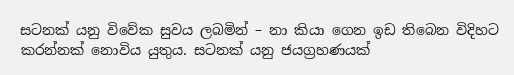සටනක් යනු විවේක සුවය ලබමින් – නා කියා ගෙන ඉඩ තිබෙන විදිහට කරන්නක් නොවිය යුතුය. සටනක් යනු ජයග්‍රහණයක්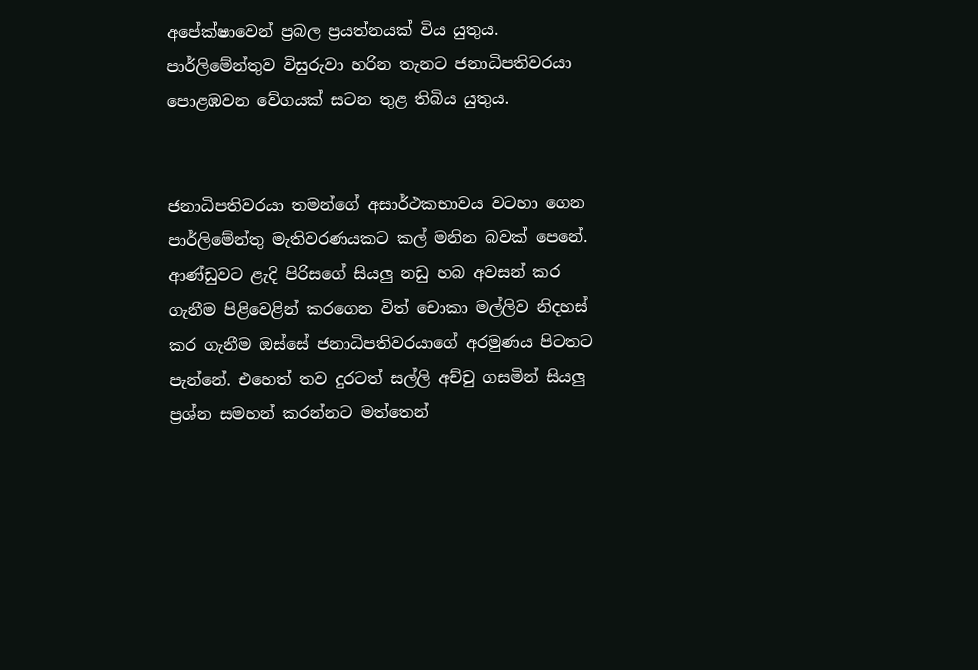අපේක්ෂාවෙන් ප්‍රබල ප්‍රයත්නයක් විය යුතුය. පාර්ලිමේන්තුව විසුරුවා හරින තැනට ජනාධිපතිවරයා පොළඹවන වේගයක් සටන තුළ තිබිය යුතුය.


ජනාධිපතිවරයා තමන්ගේ අසාර්ථකභාවය වටහා ගෙන පාර්ලිමේන්තු මැතිවරණයකට කල් මනින බවක් පෙනේ. ආණ්ඩුවට ළැදි පිරිසගේ සියලු නඩු හබ අවසන් කර ගැනීම පිළිවෙළින් කරගෙන විත් චොකා මල්ලිව නිදහස් කර ගැනීම ඔස්සේ ජනාධිපතිවරයාගේ අරමුණය පිටතට පැන්නේ. එහෙත් තව දුරටත් සල්ලි අච්චු ගසමින් සියලු ප්‍රශ්න සමහන් කරන්නට මත්තෙන්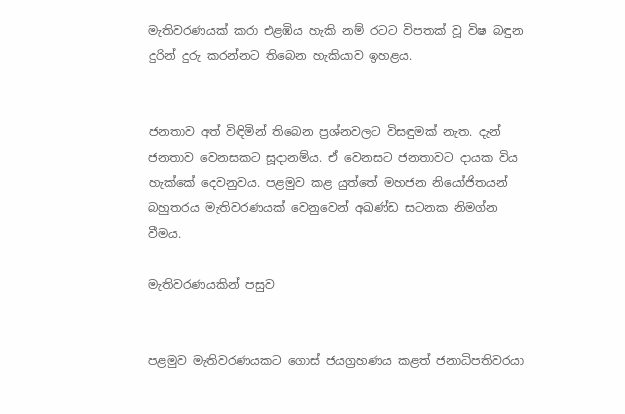මැතිවරණයක් කරා එළඹිය හැකි නම් රටට විපතක් වූ විෂ බඳුන දුරින් දුරු කරන්නට තිබෙන හැකියාව ඉහළය.


ජනතාව අත් විඳිමින් තිබෙන ප්‍රශ්නවලට විසඳුමක් නැත. දැන් ජනතාව වෙනසකට සූදානම්ය. ඒ වෙනසට ජනතාවට දායක විය හැක්කේ දෙවනුවය. පළමුව කළ යුත්තේ මහජන නියෝජිතයන් බහුතරය මැතිවරණයක් වෙනුවෙන් අඛණ්ඩ සටනක නිමග්න වීමය.

මැතිවරණයකින් පසුව


පළමුව මැතිවරණයකට ගොස් ජයග්‍රහණය කළත් ජනාධිපතිවරයා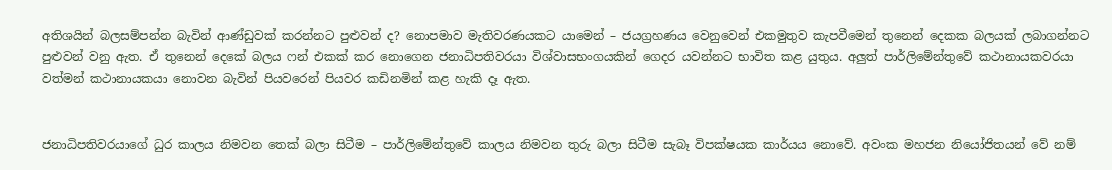අතිශයින් බලසම්පන්න බැවින් ආණ්ඩුවක් කරන්නට පුළුවන් ද? නොපමාව මැතිවරණයකට යාමෙන් – ජයග්‍රහණය වෙනුවෙන් එකමුතුව කැපවීමෙන් තුනෙන් දෙකක බලයක් ලබාගන්නට පුළුවන් වනු ඇත. ඒ තුනෙන් දෙකේ බලය ෆන් එකක් කර නොගෙන ජනාධිපතිවරයා විශ්වාසභංගයකින් ගෙදර යවන්නට භාවිත කළ යුතුය. අලුත් පාර්ලිමේන්තුවේ කථානායකවරයා වත්මන් කථානායකයා නොවන බැවින් පියවරෙන් පියවර කඩිනමින් කළ හැකි දෑ ඇත.


ජනාධිපතිවරයාගේ ධුර කාලය නිමවන තෙක් බලා සිටීම – පාර්ලිමේන්තුවේ කාලය නිමවන තුරු බලා සිටීම සැබෑ විපක්ෂයක කාර්යය නොවේ. අවංක මහජන නියෝජිතයන් වේ නම්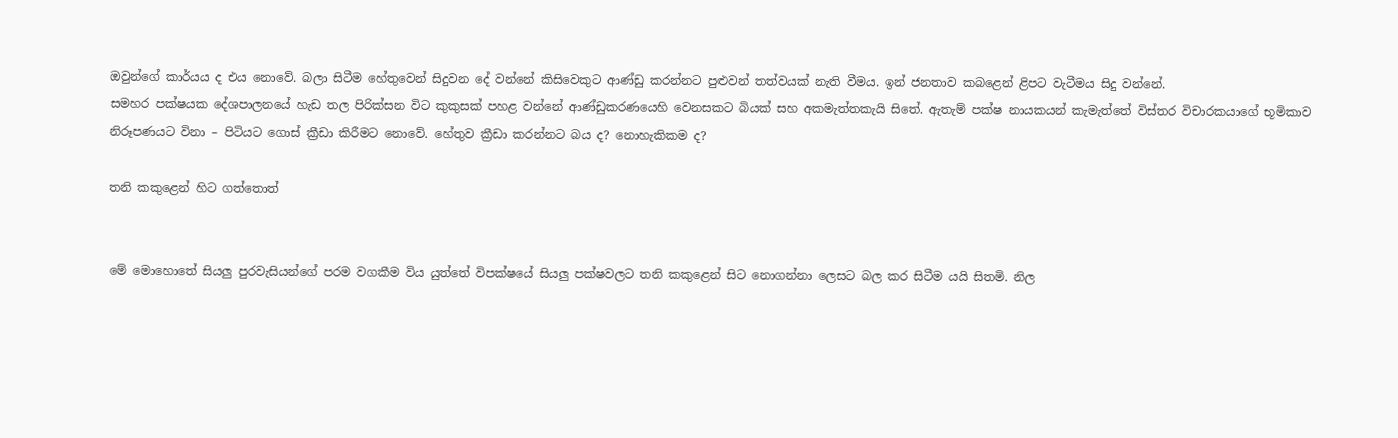ඔවුන්ගේ කාර්යය ද එය නොවේ. බලා සිටීම හේතුවෙන් සිදුවන දේ වන්නේ කිසිවෙකුට ආණ්ඩු කරන්නට පුළුවන් තත්වයක් නැති වීමය. ඉන් ජනතාව කබළෙන් ළිපට වැටීමය සිදු වන්නේ.
සමහර පක්ෂයක දේශපාලනයේ හැඩ තල පිරික්සන විට කුකුසක් පහළ වන්නේ ආණ්ඩුකරණයෙහි වෙනසකට බියක් සහ අකමැත්තකැයි සිතේ. ඇතැම් පක්ෂ නායකයන් කැමැත්තේ විස්තර විචාරකයාගේ භූමිකාව නිරූපණයට විනා – පිටියට ගොස් ක්‍රීඩා කිරීමට නොවේ. හේතුව ක්‍රීඩා කරන්නට බය ද? නොහැකිකම ද?

තනි කකුළෙන් හිට ගත්තොත්


මේ මොහොතේ සියලු පුරවැසියන්ගේ පරම වගකීම විය යුත්තේ විපක්ෂයේ සියලු පක්ෂවලට තනි කකුළෙන් සිට නොගන්නා ලෙසට බල කර සිටීම යයි සිතමි. නිල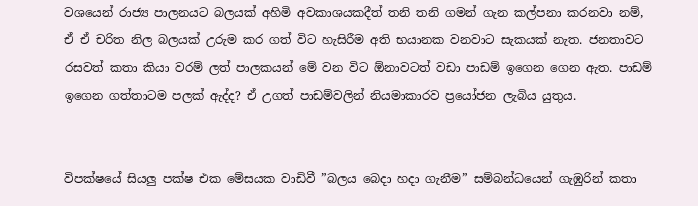වශයෙන් රාජ්‍ය පාලනයට බලයක් අහිමි අවකාශයකදීත් තනි තනි ගමන් ගැන කල්පනා කරනවා නම්, ඒ ඒ චරිත නිල බලයක් උරුම කර ගත් විට හැසිරීම අති භයානක වනවාට සැකයක් නැත. ජනතාවට රසවත් කතා කියා වරම් ලත් පාලකයන් මේ වන විට ඕනාවටත් වඩා පාඩම් ඉගෙන ගෙන ඇත. පාඩම් ඉගෙන ගත්තාටම පලක් ඇද්ද? ඒ උගත් පාඩම්වලින් නියමාකාරව ප්‍රයෝජන ලැබිය යුතුය.


විපක්ෂයේ සියලු පක්ෂ එක මේසයක වාඩිවී ”බලය බෙදා හදා ගැනීම” සම්බන්ධයෙන් ගැඹුරින් කතා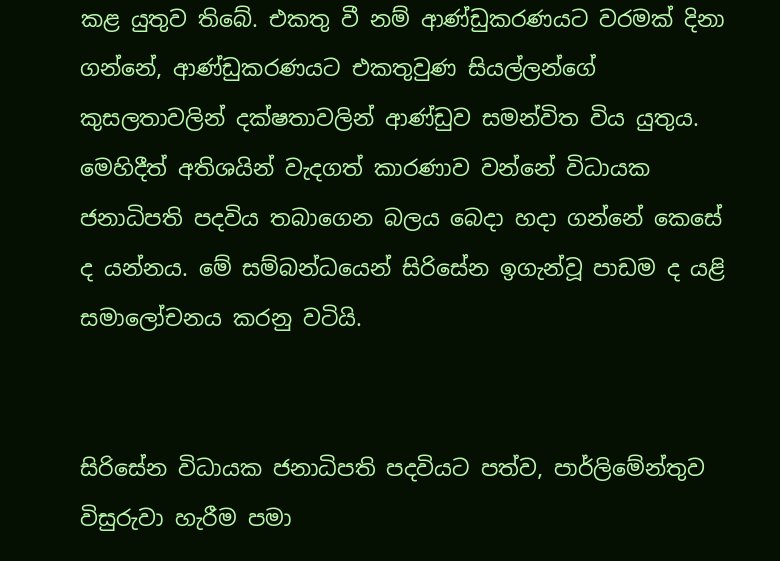කළ යුතුව තිබේ. එකතු වී නම් ආණ්ඩුකරණයට වරමක් දිනා ගන්නේ, ආණ්ඩුකරණයට එකතුවුණ සියල්ලන්ගේ කුසලතාවලින් දක්ෂතාවලින් ආණ්ඩුව සමන්විත විය යුතුය. මෙහිදීත් අතිශයින් වැදගත් කාරණාව වන්නේ විධායක ජනාධිපති පදවිය තබාගෙන බලය බෙදා හදා ගන්නේ කෙසේ ද යන්නය. මේ සම්බන්ධයෙන් සිරිසේන ඉගැන්වූ පාඩම ද යළි සමාලෝචනය කරනු වටියි.


සිරිසේන විධායක ජනාධිපති පදවියට පත්ව, පාර්ලිමේන්තුව විසුරුවා හැරීම පමා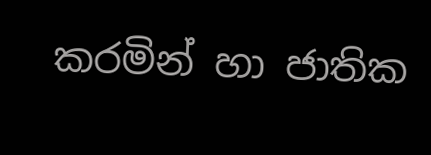කරමින් හා ජාතික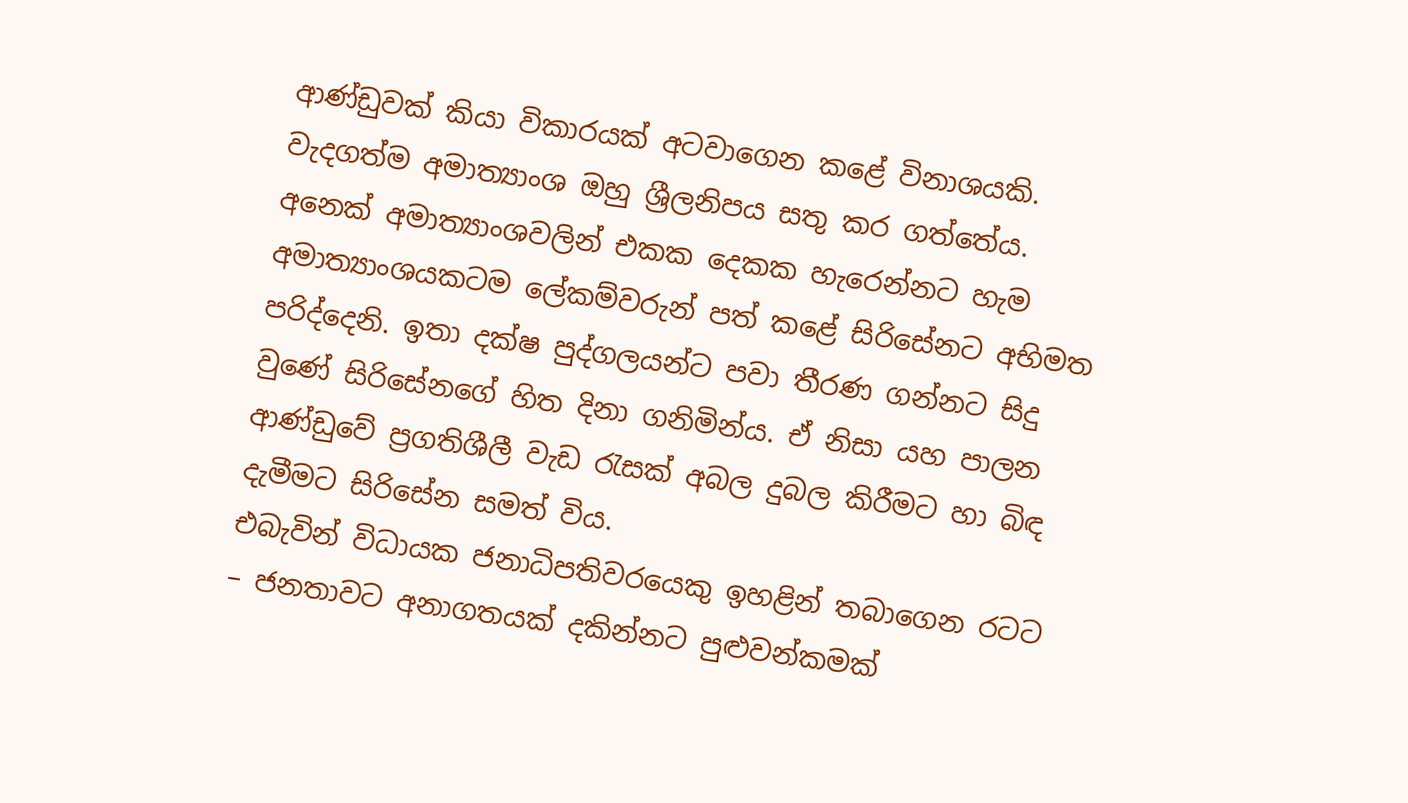ආණ්ඩුවක් කියා විකාරයක් අටවාගෙන කළේ විනාශයකි. වැදගත්ම අමාත්‍යාංශ ඔහු ශ්‍රීලනිපය සතු කර ගත්තේය. අනෙක් අමාත්‍යාංශවලින් එකක දෙකක හැරෙන්නට හැම අමාත්‍යාංශයකටම ලේකම්වරුන් පත් කළේ සිරිසේනට අභිමත පරිද්දෙනි. ඉතා දක්ෂ පුද්ගලයන්ට පවා තීරණ ගන්නට සිදු වුණේ සිරිසේනගේ හිත දිනා ගනිමින්ය. ඒ නිසා යහ පාලන ආණ්ඩුවේ ප්‍රගතිශීලී වැඩ රැසක් අබල දුබල කිරීමට හා බිඳ දැමීමට සිරිසේන සමත් විය.
එබැවින් විධායක ජනාධිපතිවරයෙකු ඉහළින් තබාගෙන රටට – ජනතාවට අනාගතයක් දකින්නට පුළුවන්කමක්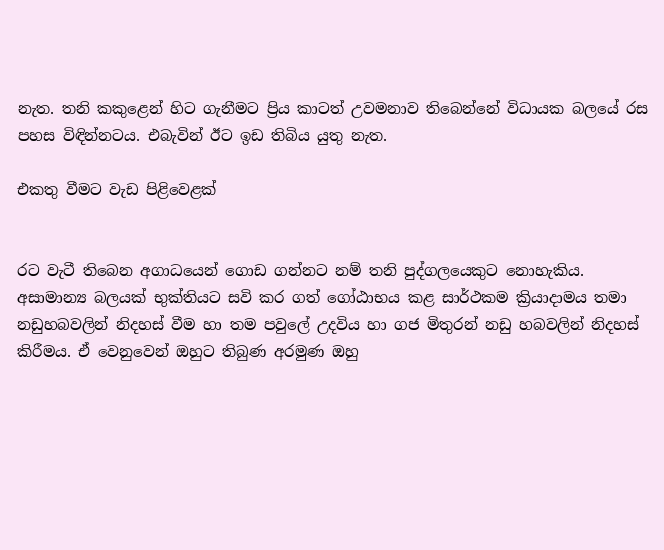නැත. තනි කකුළෙන් හිට ගැනීමට ප්‍රිය කාටත් උවමනාව තිබෙන්නේ විධායක බලයේ රස පහස විඳින්නටය. එබැවින් ඊට ඉඩ තිබිය යුතු නැත.

එකතු වීමට වැඩ පිළිවෙළක්


රට වැටී තිබෙන අගාධයෙන් ගොඩ ගන්නට නම් තනි පුද්ගලයෙකුට නොහැකිය. අසාමාන්‍ය බලයක් භුක්තියට සවි කර ගත් ගෝඨාභය කළ සාර්ථකම ක්‍රියාදාමය තමා නඩුහබවලින් නිදහස් වීම හා තම පවුලේ උදවිය හා ගජ මිතුරන් නඩු හබවලින් නිදහස් කිරීමය. ඒ වෙනුවෙන් ඔහුට තිබුණ අරමුණ ඔහු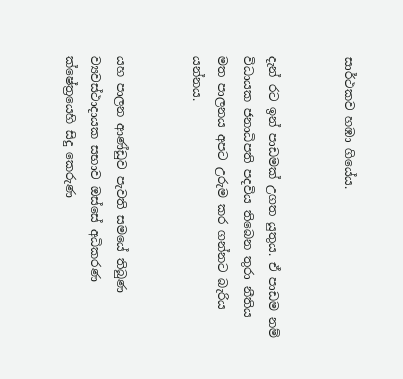සාර්ථකව හඹා ගියේය.


දැන් රට ඉන් පාඩමක් උගත යුතුය. ඒ පාඩම නම් විධායක ජනාධිපති පදවිය තිබෙන තුරා නීතිය මත පාලනය අපට උරුම කර ගන්නට බැරිය යන්නය.


යහ පාලන ආණ්ඩුව පැවති සමයේ තිබුණ ව්‍යවස්ථාදායක සභාව ඔස්සේ අධිකරණ ක්ෂේත්‍රයෙහි සිදු කෙරුණ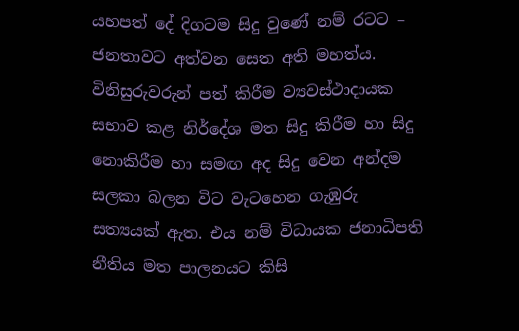යහපත් දේ දිගටම සිදු වුණේ නම් රටට – ජනතාවට අත්වන සෙත අති මහත්ය. විනිසුරුවරුන් පත් කිරීම ව්‍යවස්ථාදායක සභාව කළ නිර්දේශ මත සිදු කිරීම හා සිදු නොකිරීම හා සමඟ අද සිදු වෙන අන්දම සලකා බලන විට වැටහෙන ගැඹුරු සත්‍යයක් ඇත. එය නම් විධායක ජනාධිපති නීතිය මත පාලනයට කිසි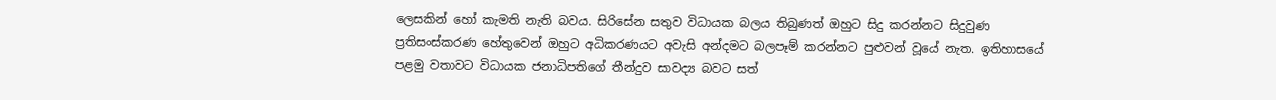ලෙසකින් හෝ කැමති නැති බවය. සිරිසේන සතුව විධායක බලය තිබුණත් ඔහුට සිදු කරන්නට සිදුවුණ ප්‍රතිසංස්කරණ හේතුවෙන් ඔහුට අධිකරණයට අවැසි අන්දමට බලපෑම් කරන්නට පුළුවන් වූයේ නැත. ඉතිහාසයේ පළමු වතාවට විධායක ජනාධිපතිගේ තීන්දුව සාවද්‍ය බවට සත්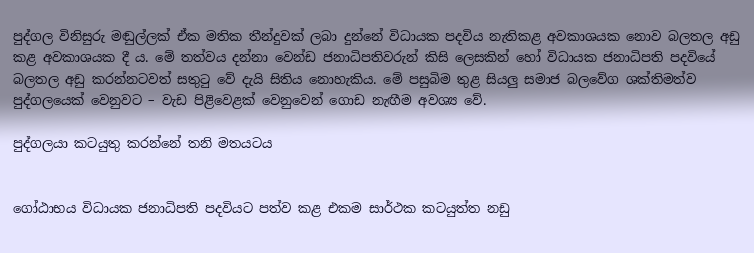පුද්ගල විනිසුරු මඬුල්ලක් ඒක මතික තීන්දුවක් ලබා දුන්නේ විධායක පදවිය නැතිකළ අවකාශයක නොව බලතල අඩු කළ අවකාශයක දී ය. මේ තත්වය දන්නා වෙන්ඩ ජනාධිපතිවරුන් කිසි ලෙසකින් හෝ විධායක ජනාධිපති පදවියේ බලතල අඩු කරන්නටවත් සතුටු වේ දැයි සිතිය නොහැකිය. මේ පසුබිම තුළ සියලු සමාජ බලවේග ශක්තිමත්ව පුද්ගලයෙක් වෙනුවට – වැඩ පිළිවෙළක් වෙනුවෙන් ගොඩ නැඟීම අවශ්‍ය වේ.

පුද්ගලයා කටයුතු කරන්නේ තනි මතයටය


ගෝඨාභය විධායක ජනාධිපති පදවියට පත්ව කළ එකම සාර්ථක කටයුත්ත නඩු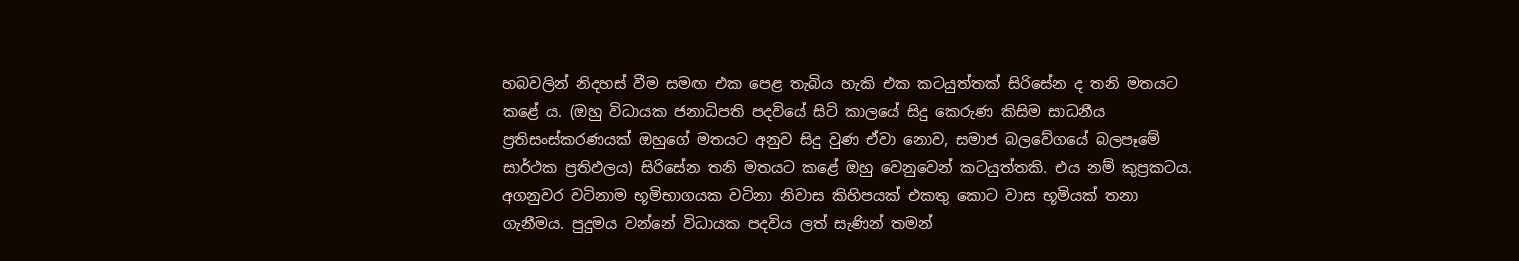හබවලින් නිදහස් වීම සමඟ එක පෙළ තැබිය හැකි එක කටයුත්තක් සිරිසේන ද තනි මතයට කළේ ය. (ඔහු විධායක ජනාධිපති පදවියේ සිටි කාලයේ සිදු කෙරුණ කිසිම සාධනීය ප්‍රතිසංස්කරණයක් ඔහුගේ මතයට අනුව සිදු වුණ ඒවා නොව, සමාජ බලවේගයේ බලපෑමේ සාර්ථක ප්‍රතිඵලය) සිරිසේන තනි මතයට කළේ ඔහු වෙනුවෙන් කටයුත්තකි. එය නම් කුප්‍රකටය. අගනුවර වටිනාම භූමිභාගයක වටිනා නිවාස කිහිපයක් එකතු කොට වාස භූමියක් තනා ගැනීමය. පුදුමය වන්නේ විධායක පදවිය ලත් සැණින් තමන්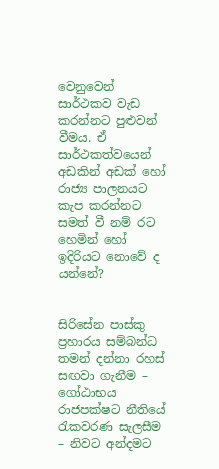වෙනුවෙන් සාර්ථකව වැඩ කරන්නට පුළුවන් වීමය. ඒ සාර්ථකත්වයෙන් අඩකින් අඩක් හෝ රාජ්‍ය පාලනයට කැප කරන්නට සමත් වී නම් රට හෙමින් හෝ ඉදිරියට නොවේ ද යන්නේ?


සිරිසේන පාස්කු ප්‍රහාරය සම්බන්ධ තමන් දන්නා රහස් සඟවා ගැනීම – ගෝඨාභය රාජපක්ෂට නීතියේ රැකවරණ සැලසීම – නිවට අන්දමට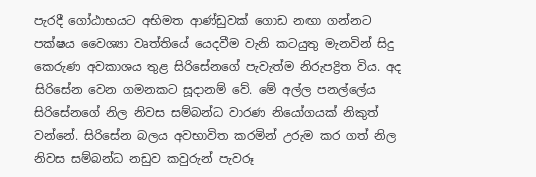පැරදී ගෝඨාභයට අභිමත ආණ්ඩුවක් ගොඩ නඟා ගන්නට පක්ෂය වෛශ්‍යා වෘත්තියේ යෙදවීම වැනි කටයුතු මැනවින් සිදු කෙරුණ අවකාශය තුළ සිරිසේනගේ පැවැත්ම නිරුපද්‍රිත විය. අද සිරිසේන වෙන ගමනකට සූදානම් වේ. මේ අල්ල පනල්ලේය සිරිසේනගේ නිල නිවස සම්බන්ධ වාරණ නියෝගයක් නිකුත් වන්නේ. සිරිසේන බලය අවභාවිත කරමින් උරුම කර ගත් නිල නිවස සම්බන්ධ නඩුව කවුරුන් පැවරූ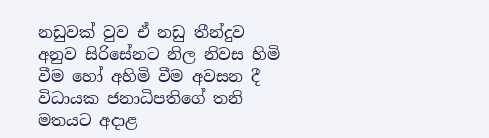නඩුවක් වුව ඒ නඩු තීන්දුව අනුව සිරිසේනට නිල නිවස හිමි වීම හෝ අහිමි වීම අවසන දී විධායක ජනාධිපතිගේ තනි මතයට අදාළ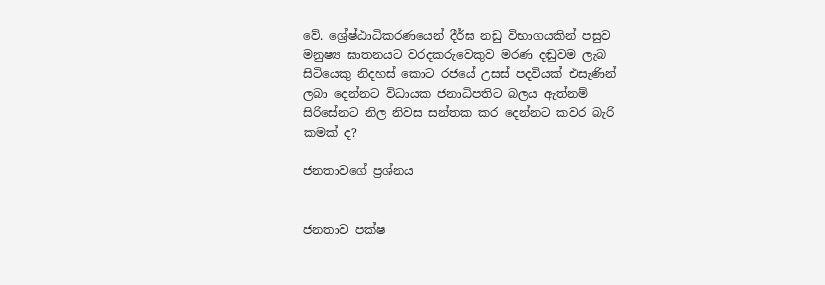වේ. ශ්‍රේෂ්ඨාධිකරණයෙන් දීර්ඝ නඩු විභාගයකින් පසුව මනුෂ්‍ය ඝාතනයට වරදකරුවෙකුව මරණ දඬුවම ලැබ සිටියෙකු නිදහස් කොට රජයේ උසස් පදවියක් එසැණින් ලබා දෙන්නට විධායක ජනාධිපතිට බලය ඇත්නම් සිරිසේනට නිල නිවස සන්තක කර දෙන්නට කවර බැරි කමක් ද?

ජනතාවගේ ප්‍රශ්නය


ජනතාව පක්ෂ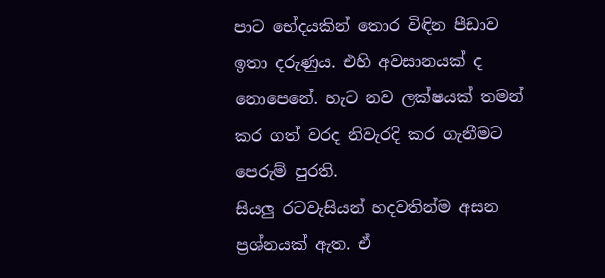පාට භේදයකින් තොර විඳින පීඩාව ඉතා දරුණුය. එහි අවසානයක් ද නොපෙනේ. හැට නව ලක්ෂයක් තමන් කර ගත් වරද නිවැරදි කර ගැනීමට පෙරුම් පුරති.
සියලු රටවැසියන් හදවතින්ම අසන ප්‍රශ්නයක් ඇත. ඒ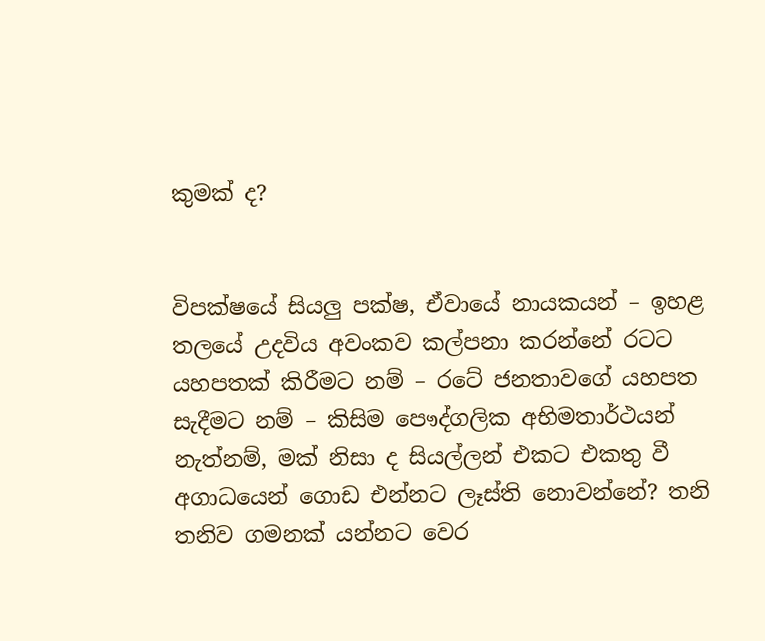කුමක් ද?


විපක්ෂයේ සියලු පක්ෂ, ඒවායේ නායකයන් – ඉහළ තලයේ උදවිය අවංකව කල්පනා කරන්නේ රටට යහපතක් කිරීමට නම් – රටේ ජනතාවගේ යහපත සැදීමට නම් – කිසිම පෞද්ගලික අභිමතාර්ථයන් නැත්නම්, මක් නිසා ද සියල්ලන් එකට එකතු වී අගාධයෙන් ගොඩ එන්නට ලෑස්ති නොවන්නේ? තනි තනිව ගමනක් යන්නට වෙර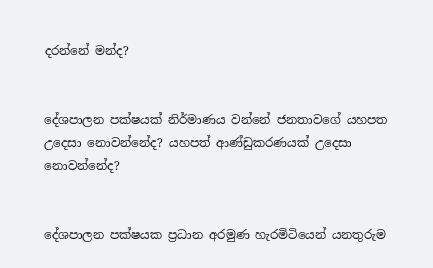දරන්නේ මන්ද?


දේශපාලන පක්ෂයක් නිර්මාණය වන්නේ ජනතාවගේ යහපත උදෙසා නොවන්නේද? යහපත් ආණ්ඩුකරණයක් උදෙසා නොවන්නේද?


දේශපාලන පක්ෂයක ප්‍රධාන අරමුණ හැරමිටියෙන් යනතුරුම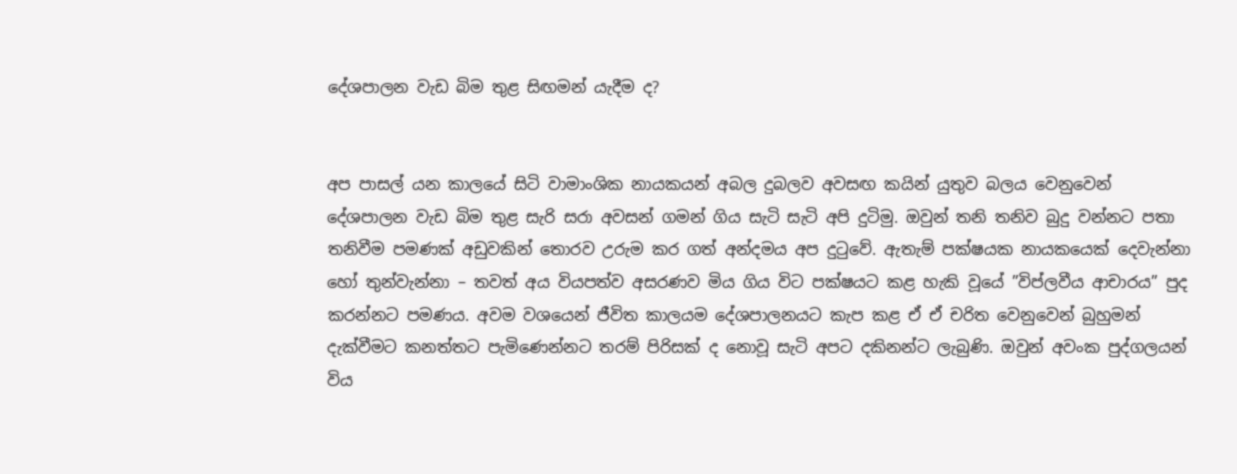දේශපාලන වැඩ බිම තුළ සිඟමන් යැදීම ද?


අප පාසල් යන කාලයේ සිටි වාමාංශික නායකයන් අබල දුබලව අවසඟ කයින් යුතුව බලය වෙනුවෙන් දේශපාලන වැඩ බිම තුළ සැරි සරා අවසන් ගමන් ගිය සැටි සැටි අපි දුටිමු. ඔවුන් තනි තනිව බුදු වන්නට පතා තනිවීම පමණක් අඩුවකින් තොරව උරුම කර ගත් අන්දමය අප දුටුවේ. ඇතැම් පක්ෂයක නායකයෙක් දෙවැන්නා හෝ තුන්වැන්නා – තවත් අය වියපත්ව අසරණව මිය ගිය විට පක්ෂයට කළ හැකි වූයේ ”විප්ලවීය ආචාරය” පුද කරන්නට පමණය. අවම වශයෙන් ජීවිත කාලයම දේශපාලනයට කැප කළ ඒ ඒ චරිත වෙනුවෙන් බුහුමන් දැක්වීමට කනත්තට පැමිණෙන්නට තරම් පිරිසක් ද නොවූ සැටි අපට දකිනන්ට ලැබුණි. ඔවුන් අවංක පුද්ගලයන් විය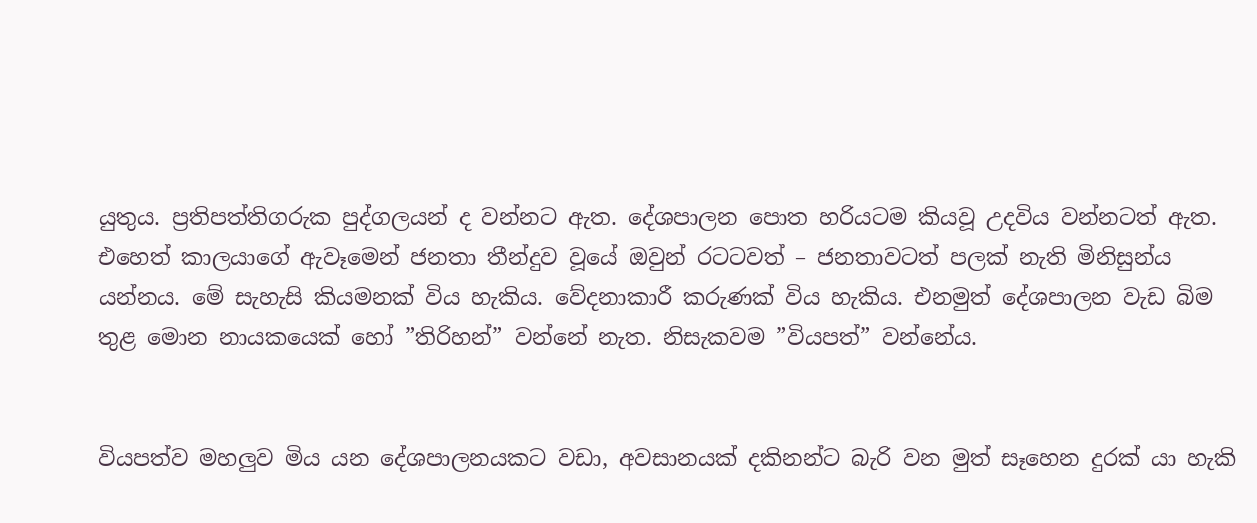යුතුය. ප්‍රතිපත්තිගරුක පුද්ගලයන් ද වන්නට ඇත. දේශපාලන පොත හරියටම කියවූ උදවිය වන්නටත් ඇත. එහෙත් කාලයාගේ ඇවෑමෙන් ජනතා තීන්දුව වූයේ ඔවුන් රටටවත් – ජනතාවටත් පලක් නැති මිනිසුන්ය යන්නය. මේ සැහැසි කියමනක් විය හැකිය. වේදනාකාරී කරුණක් විය හැකිය. එනමුත් දේශපාලන වැඩ බිම තුළ මොන නායකයෙක් හෝ ”තිරිහන්” වන්නේ නැත. නිසැකවම ”වියපත්” වන්නේය.


වියපත්ව මහලුව මිය යන දේශපාලනයකට වඩා, අවසානයක් දකිනන්ට බැරි වන මුත් සෑහෙන දුරක් යා හැකි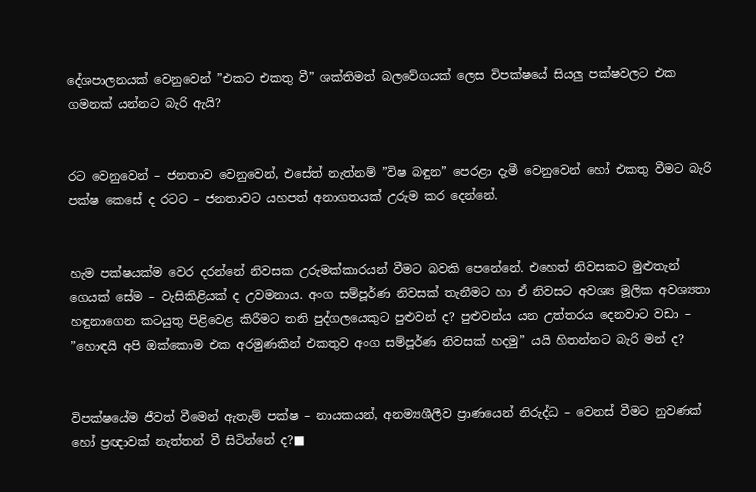දේශපාලනයක් වෙනුවෙන් ”එකට එකතු වී” ශක්තිමත් බලවේගයක් ලෙස විපක්ෂයේ සියලු පක්ෂවලට එක ගමනක් යන්නට බැරි ඇයි?


රට වෙනුවෙන් – ජනතාව වෙනුවෙන්, එසේත් නැත්නම් ”විෂ බඳුන” පෙරළා දැමී වෙනුවෙන් හෝ එකතු වීමට බැරි පක්ෂ කෙසේ ද රටට – ජනතාවට යහපත් අනාගතයක් උරුම කර දෙන්නේ.


හැම පක්ෂයක්ම වෙර දරන්නේ නිවසක උරුමක්කාරයන් වීමට බවකි පෙනේනේ. එහෙත් නිවසකට මුළුතැන් ගෙයක් සේම – වැසිකිළියක් ද උවමනාය. අංග සම්පූර්ණ නිවසක් තැනීමට හා ඒ නිවසට අවශ්‍ය මූලික අවශ්‍යතා හඳුනාගෙන කටයුතු පිළිවෙළ කිරීමට තනි පුද්ගලයෙකුට පුළුවන් ද? පුළුවන්ය යන උත්තරය දෙනවාට වඩා – ”හොඳයි අපි ඔක්කොම එක අරමුණකින් එකතුව අංග සම්පූර්ණ නිවසක් හදමු” යයි හිතන්නට බැරි මන් ද?


විපක්ෂයේම ජීවත් වීමෙන් ඇතැම් පක්ෂ – නායකයන්, අනම්‍යශීලීව ප්‍රාණයෙන් නිරුද්ධ – වෙනස් වීමට නුවණක් හෝ ප්‍රඥාවක් නැත්තන් වී සිටින්නේ ද?■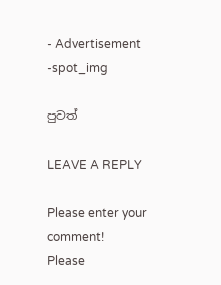- Advertisement -spot_img

පුවත්

LEAVE A REPLY

Please enter your comment!
Please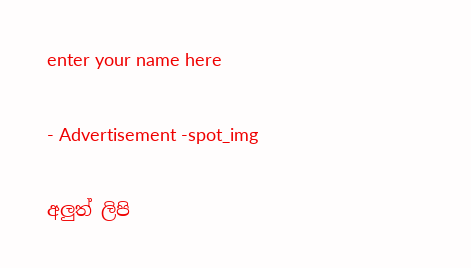enter your name here

- Advertisement -spot_img

අලුත් ලිපි